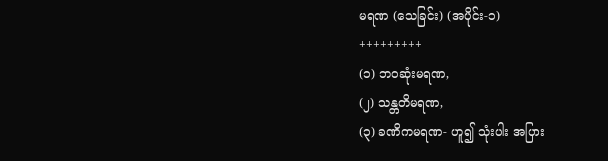မရဏ (သေခြင်း) (အပိုင်း-၁)
+++++++++
(၁) ဘဝဆုံးမရဏ,
(၂) သန္တတိမရဏ,
(၃) ခဏိကမရဏ- ဟူ၍ သုံးပါး အပြား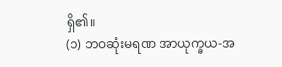ရှိ၏။
(၁) ဘဝဆုံးမရဏ အာယုက္ခယ-အ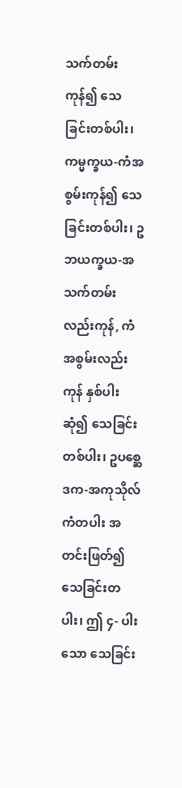သက်တမ်းကုန်၍ သေခြင်းတစ်ပါး၊ ကမ္မက္ခယ-ကံအစွမ်းကုန်၍ သေခြင်းတစ်ပါး၊ ဥဘယက္ခယ-အသက်တမ်း လည်းကုန်, ကံအစွမ်းလည်းကုန် နှစ်ပါးဆုံ၍ သေခြင်းတစ်ပါး၊ ဥပစ္ဆေဒက-အကုသိုလ်ကံတပါး အတင်းဖြတ်၍ သေခြင်းတပါး၊ ဤ ၄- ပါးသော သေခြင်း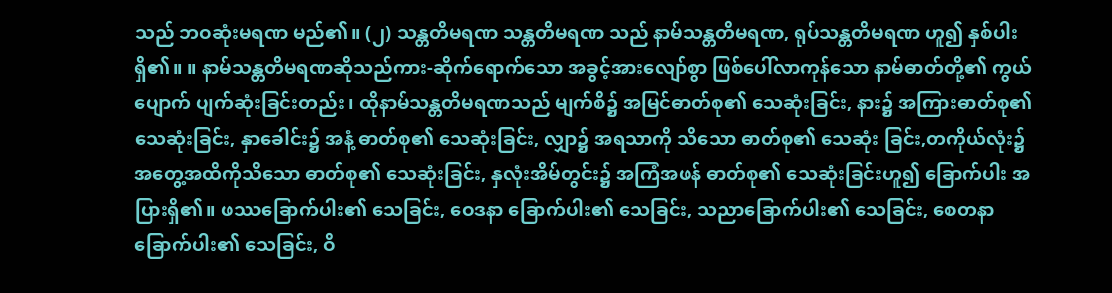သည် ဘဝဆုံးမရဏ မည်၏။ (၂) သန္တတိမရဏ သန္တတိမရဏ သည် နာမ်သန္တတိမရဏ, ရုပ်သန္တတိမရဏ ဟူ၍ နှစ်ပါးရှိ၏။ ။ နာမ်သန္တတိမရဏဆိုသည်ကား-ဆိုက်ရောက်သော အခွင့်အားလျော်စွာ ဖြစ်ပေါ်လာကုန်သော နာမ်ဓာတ်တို့၏ ကွယ်ပျောက် ပျက်ဆုံးခြင်းတည်း၊ ထိုနာမ်သန္တတိမရဏသည် မျက်စိ၌ အမြင်ဓာတ်စု၏ သေဆုံးခြင်း, နား၌ အကြားဓာတ်စု၏ သေဆုံးခြင်း, နှာခေါင်း၌ အနံ့ ဓာတ်စု၏ သေဆုံးခြင်း, လျှာ၌ အရသာကို သိသော ဓာတ်စု၏ သေဆုံး ခြင်း,တကိုယ်လုံး၌ အတွေ့အထိကိုသိသော ဓာတ်စု၏ သေဆုံးခြင်း, နှလုံးအိမ်တွင်း၌ အကြံအဖန် ဓာတ်စု၏ သေဆုံးခြင်းဟူ၍ ခြောက်ပါး အပြားရှိ၏။ ဖဿခြောက်ပါး၏ သေခြင်း, ဝေဒနာ ခြောက်ပါး၏ သေခြင်း, သညာခြောက်ပါး၏ သေခြင်း, စေတနာ ခြောက်ပါး၏ သေခြင်း, ဝိ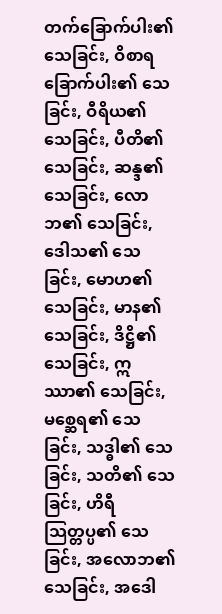တက်ခြောက်ပါး၏ သေခြင်း, ဝိစာရခြောက်ပါး၏ သေခြင်း, ဝီရိယ၏ သေခြင်း, ပီတိ၏ သေခြင်း, ဆန္ဒ၏ သေခြင်း, လောဘ၏ သေခြင်း, ဒေါသ၏ သေခြင်း, မောဟ၏ သေခြင်း, မာန၏ သေခြင်း, ဒိဋ္ဌိ၏ သေခြင်း, ဣဿာ၏ သေခြင်း, မစ္ဆေရ၏ သေခြင်း, သဒ္ဓါ၏ သေခြင်း, သတိ၏ သေခြင်း, ဟိရီသြတ္တပ္ပ၏ သေခြင်း, အလောဘ၏ သေခြင်း, အဒေါ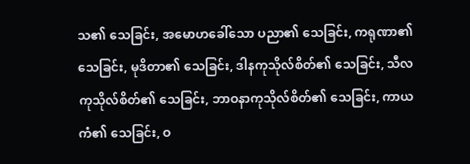သ၏ သေခြင်း, အမောဟခေါ်သော ပညာ၏ သေခြင်း, ကရုဏာ၏ သေခြင်း, မုဒိတာ၏ သေခြင်း, ဒါနကုသိုလ်စိတ်၏ သေခြင်း, သီလကုသိုလ်စိတ်၏ သေခြင်း, ဘာဝနာကုသိုလ်စိတ်၏ သေခြင်း, ကာယကံ၏ သေခြင်း, ဝ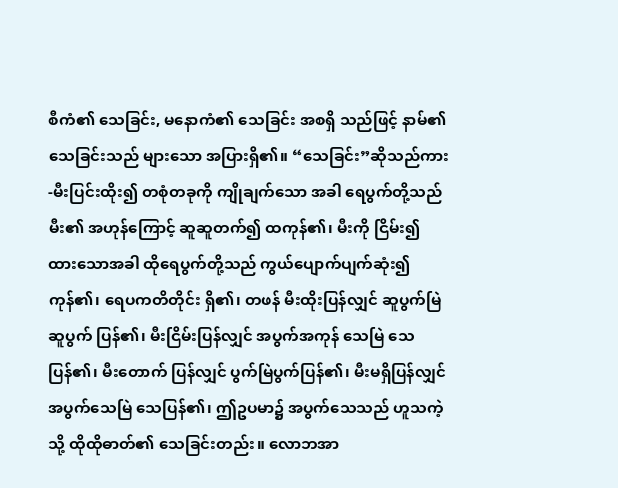စီကံ၏ သေခြင်း, မနောကံ၏ သေခြင်း အစရှိ သည်ဖြင့် နာမ်၏ သေခြင်းသည် များသော အပြားရှိ၏။ “သေခြင်း”ဆိုသည်ကား-မီးပြင်းထိုး၍ တစုံတခုကို ကျိုချက်သော အခါ ရေပွက်တို့သည် မီး၏ အဟုန်ကြောင့် ဆူဆူတက်၍ ထကုန်၏၊ မီးကို ငြိမ်း၍ ထားသောအခါ ထိုရေပွက်တို့သည် ကွယ်ပျောက်ပျက်ဆုံး၍ ကုန်၏၊ ရေပကတိတိုင်း ရှိ၏၊ တဖန် မီးထိုးပြန်လျှင် ဆူပွက်မြဲ ဆူပွက် ပြန်၏၊ မီးငြိမ်းပြန်လျှင် အပွက်အကုန် သေမြဲ သေပြန်၏၊ မီးတောက် ပြန်လျှင် ပွက်မြဲပွက်ပြန်၏၊ မီးမရှိပြန်လျှင် အပွက်သေမြဲ သေပြန်၏၊ ဤဥပမာ၌ အပွက်သေသည် ဟူသကဲ့သို့ ထိုထိုဓာတ်၏ သေခြင်းတည်း။ လောဘအာ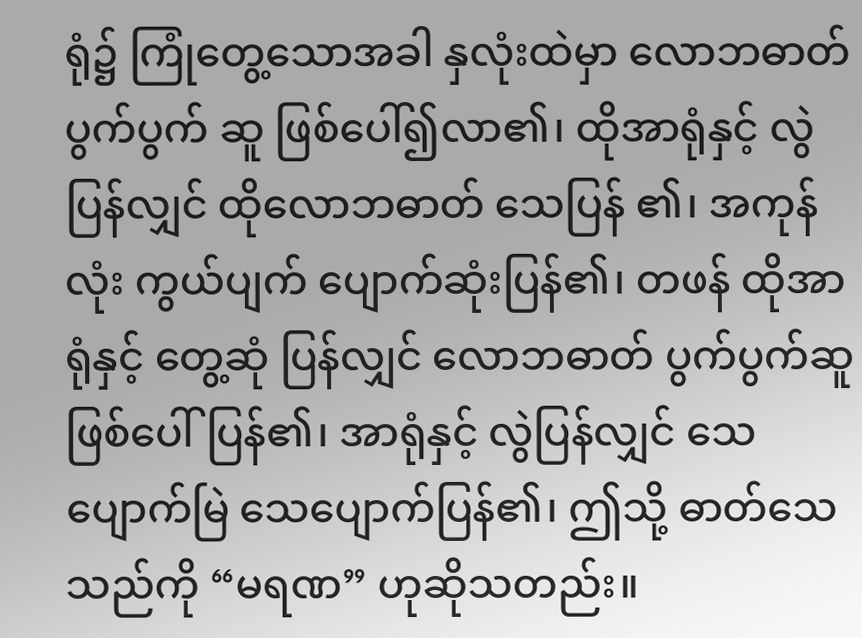ရုံ၌ ကြုံတွေ့သောအခါ နှလုံးထဲမှာ လောဘဓာတ် ပွက်ပွက် ဆူ ဖြစ်ပေါ်၍လာ၏၊ ထိုအာရုံနှင့် လွဲပြန်လျှင် ထိုလောဘဓာတ် သေပြန် ၏၊ အကုန်လုံး ကွယ်ပျက် ပျောက်ဆုံးပြန်၏၊ တဖန် ထိုအာရုံနှင့် တွေ့ဆုံ ပြန်လျှင် လောဘဓာတ် ပွက်ပွက်ဆူဖြစ်ပေါ်ပြန်၏၊ အာရုံနှင့် လွဲပြန်လျှင် သေပျောက်မြဲ သေပျောက်ပြန်၏၊ ဤသို့ ဓာတ်သေသည်ကို “မရဏ” ဟုဆိုသတည်း။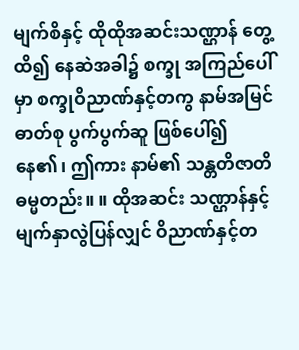မျက်စိနှင့် ထိုထိုအဆင်းသဏ္ဌာန် တွေ့ထိ၍ နေဆဲအခါ၌ စက္ခု အကြည်ပေါ်မှာ စက္ခုဝိညာဏ်နှင့်တကွ နာမ်အမြင်ဓာတ်စု ပွက်ပွက်ဆူ ဖြစ်ပေါ်၍နေ၏၊ ဤကား နာမ်၏ သန္တတိဇာတိဓမ္မတည်း။ ။ ထိုအဆင်း သဏ္ဌာန်နှင့် မျက်နှာလွဲပြန်လျှင် ဝိညာဏ်နှင့်တ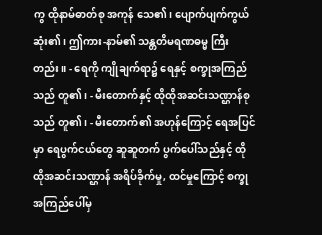ကွ ထိုနာမ်ဓာတ်စု အကုန် သေ၏၊ ပျောက်ပျက်ကွယ်ဆုံး၏၊ ဤကား-နာမ်၏ သန္တတိမရဏဓမ္မ ကြီးတည်း။ - ရေကို ကျိုချက်ရာ၌ ရေနှင့် စက္ခုအကြည်သည် တူ၏၊ - မီးတောက်နှင့် ထိုထိုအဆင်းသဏ္ဌာန်စုသည် တူ၏၊ - မီးတောက်၏ အဟုန်ကြောင့် ရေအပြင်မှာ ရေပွက်ငယ်တွေ ဆူဆူတက် ပွက်ပေါ်သည်နှင့် ထိုထိုအဆင်းသဏ္ဌာန် အရိပ်ခိုက်မှု, ထင်မှုကြောင့် စက္ခုအကြည်ပေါ်မှ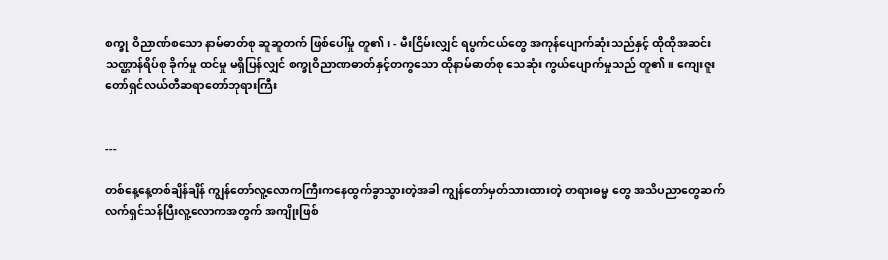စက္ခု ဝိညာဏ်စသော နာမ်ဓာတ်စု ဆူဆူတက် ဖြစ်ပေါ်မှု တူ၏၊ - မီးငြိမ်းလျှင် ရပွက်ငယ်တွေ အကုန်ပျောက်ဆုံးသည်နှင့် ထိုထိုအဆင်း သဏ္ဌာန်ရိပ်စု ခိုက်မှု ထင်မှု မရှိပြန်လျှင် စက္ခုဝိညာဏဓာတ်နှင့်တကွသော ထိုနာမ်ဓာတ်စု သေဆုံး ကွယ်ပျောက်မှုသည် တူ၏။ ကျေးဇူးတော်ရှင်လယ်တီဆရာတော်ဘုရားကြီး


---

တစ်နေ့နေ့တစ်ချိန်ချိန် ကျွန်တော်လူ့လောကကြီးကနေထွက်ခွာသွားတဲ့အခါ ကျွန်တော်မှတ်သားထားတဲ့ တရားဓမ္မ တွေ အသိပညာတွေဆက်လက်ရှင်သန်ပြီးလူ့လောကအတွက် အကျိုးဖြစ်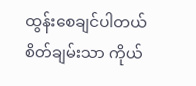ထွန်းစေချင်ပါတယ် စိတ်ချမ်းသာ ကိုယ်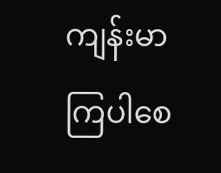ကျန်းမာကြပါစေ